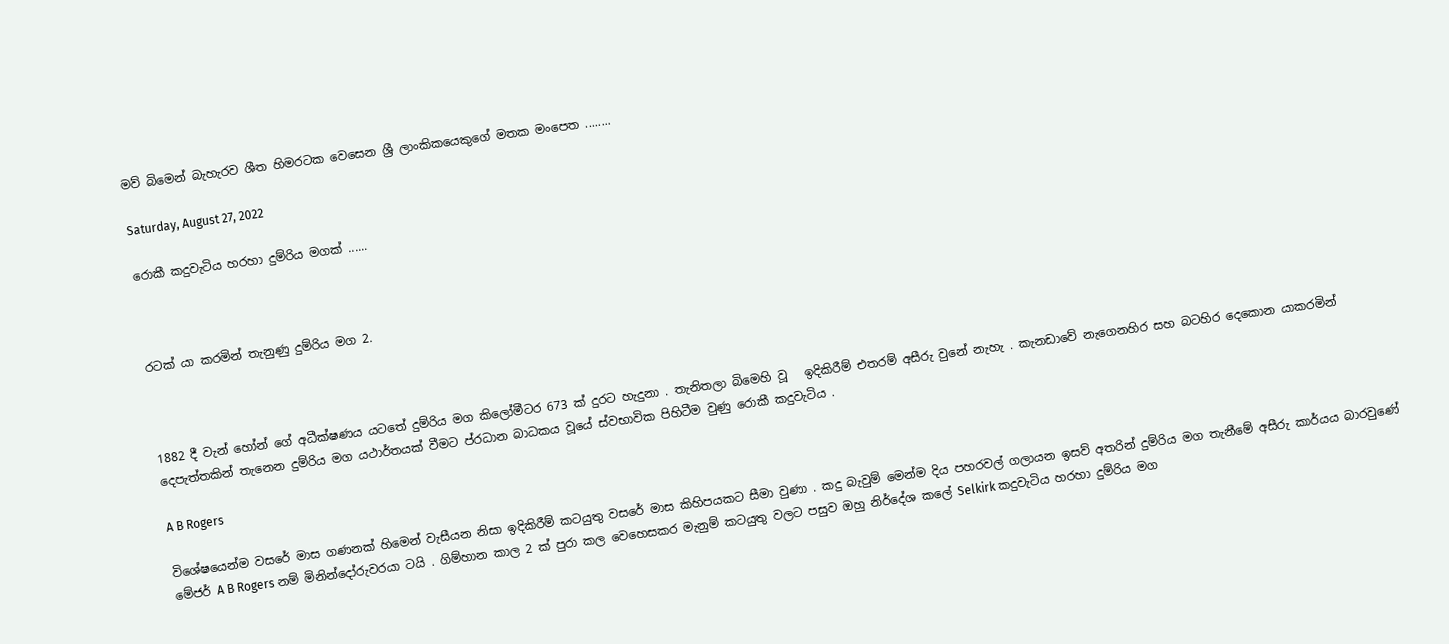මව් බිමෙන් බැහැරව ශීත හිමරටක වෙසෙන ශ්‍රී ලාංකිකයෙකුගේ මතක මංපෙත ........

Saturday, August 27, 2022

රොකී කදුවැටිය හරහා දුම්රිය මගක් ......



රටක් යා කරමින් තැනුණු දුම්රිය මග 2.



1882 දී වැන් හෝන් ගේ අධීක්ෂණය යටතේ දුම්රිය මග කිලෝමීටර 673 ක් දුරට හැදුනා . තැනිතලා බිමෙහි වූ   ඉදිකිරීම් එතරම් අසීරු වුනේ නැහැ . කැනඩාවේ නැගෙනහිර සහ බටහිර දෙකොන යාකරමින් දෙපැත්තකින් තැනෙන දුම්රිය මග යථාර්තයක් වීමට ප්රධාන බාධකය වූයේ ස්වභාවික පිහිටීම වුණු රොකී කදුවැටිය .

A B Rogers

විශේෂයෙන්ම වසරේ මාස ගණනක් හිමෙන් වැසීයන නිසා ඉදිකිරීම් කටයුතු වසරේ මාස කිහිපයකට සීමා වුණා . කදු බැවුම් මෙන්ම දිය පහරවල් ගලායන ඉසව් අතරින් දුම්රිය මග තැනීමේ අසීරු කාර්යය බාරවුණේ මේජර් A B Rogers නම් මිනින්දෝරුවරයා ටයි . ගිම්හාන කාල 2 ක් පුරා කල වෙහෙසකර මැනුම් කටයුතු වලට පසුව ඔහු නිර්දේශ කලේ Selkirk කදුවැටිය හරහා දුම්රිය මග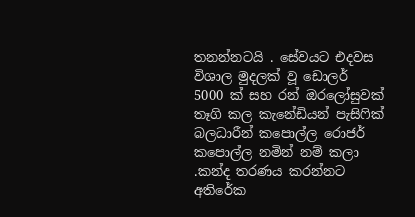තනන්නටයි . සේවයට එදවස විශාල මුදලක් වූ ඩොලර්  5000 ක් සහ රන් ඔරලෝසුවක් තෑගි කල කැනේඩියන් පැසිෆික් බලධාරීන් කපොල්ල රොජර් කපොල්ල නමින් නම් කලා .කන්ද තරණය කරන්නට අතිරේක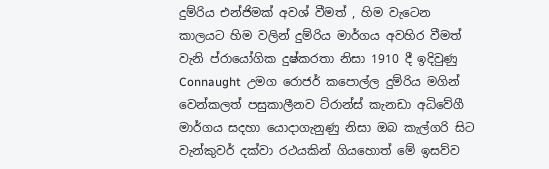දුම්රිය එන්ජිමක් අවශ් වීමත් , හිම වැටෙන කාලයට හිම වලින් දුම්රිය මාර්ගය අවහිර වීමත් වැනි ප්රායෝගික දුෂ්කරතා නිසා 1910 දී ඉදිවුණු Connaught  උමග රොජර් කපොල්ල දුම්රිය මගින් වෙන්කලත් පසුකාලීනව ට්රාන්ස් කැනඩා අධිවේගී මාර්ගය සදහා යොදාගැනුණු නිසා ඔබ කැල්ගරි සිට වැන්කුවර් දක්වා රථයකින් ගියහොත් මේ ඉසව්ව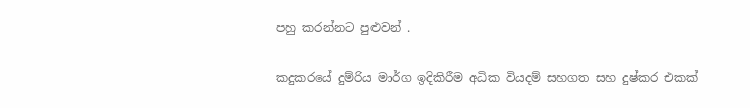පහු කරන්නට පුළුවන් .

කදුකරයේ දුම්රිය මාර්ග ඉදිකිරීම අධික වියදම් සහගත සහ දුෂ්කර එකක්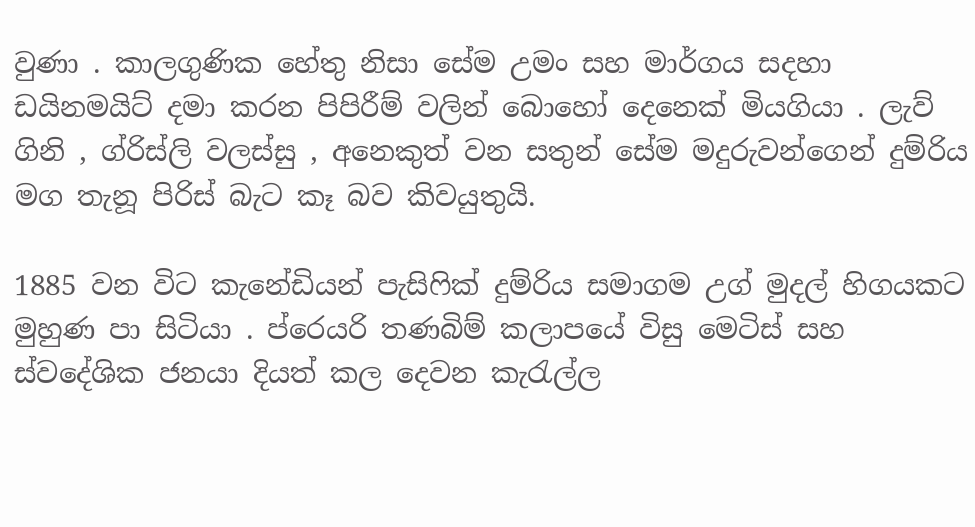වුණා . කාලගුණික හේතු නිසා සේම උමං සහ මාර්ගය සදහා ඩයිනමයිට් දමා කරන පිපිරීම් වලින් බොහෝ දෙනෙක් මියගියා . ලැව් ගිනි , ග්රිස්ලි වලස්සු , අනෙකුත් වන සතුන් සේම මදුරුවන්ගෙන් දුම්රිය මග තැනූ පිරිස් බැට කෑ බව කිවයුතුයි.

1885 වන විට කැනේඩියන් පැසිෆික් දුම්රිය සමාගම උග් මුදල් හිගයකට මුහුණ පා සිටියා . ප්රෙයරි තණබිම් කලාපයේ විසු මෙටිස් සහ ස්වදේශික ජනයා දියත් කල දෙවන කැරැල්ල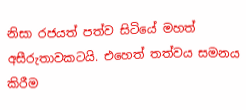නිසා රජයත් පත්ව සිටියේ මහත් අසීරුතාවකටයි. එහෙත් තත්වය සමනය කිරීම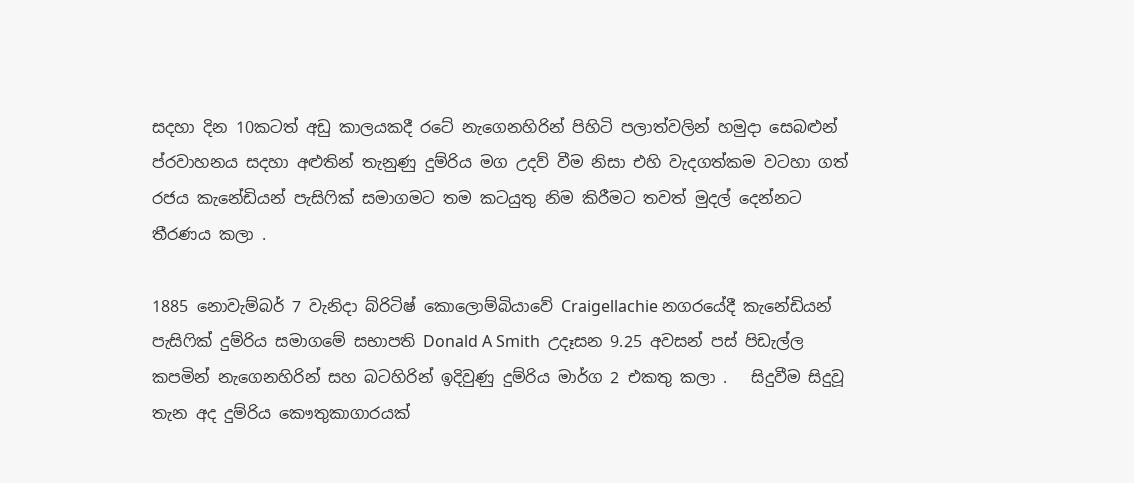සදහා දින 10කටත් අඩු කාලයකදී රටේ නැගෙනහිරින් පිහිටි පලාත්වලින් හමුදා සෙබළුන් ප්රවාහනය සදහා අළුතින් තැනුණු දුම්රිය මග උදව් වීම නිසා එහි වැදගත්කම වටහා ගත් රජය කැනේඩියන් පැසිෆික් සමාගමට තම කටයුතු නිම කිරීමට තවත් මුදල් දෙන්නට තීරණය කලා .

1885 නොවැම්බර් 7 වැනිදා බ්රිටිෂ් කොලොම්බියාවේ Craigellachie නගරයේදී කැනේඩියන් පැසිෆික් දුම්රිය සමාගමේ සභාපති Donald A Smith  උදෑසන 9.25 අවසන් පස් පිඩැල්ල කපමින් නැගෙනහිරින් සහ බටහිරින් ඉදිවුණු දුම්රිය මාර්ග 2 එකතු කලා .   සිදුවීම සිදුවූ තැන අද දුම්රිය කෞතුකාගාරයක්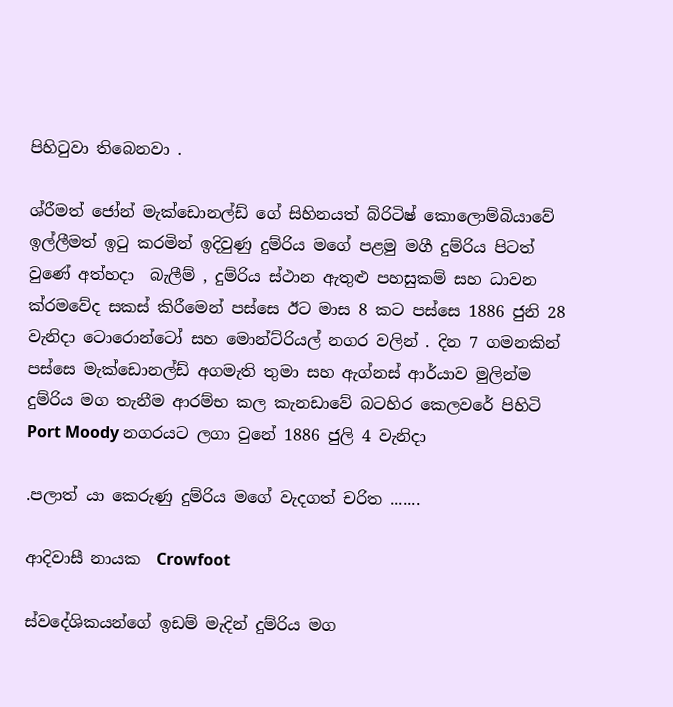පිහිටුවා තිබෙනවා .

ශ්රීමත් ජෝන් මැක්ඩොනල්ඩ් ගේ සිහිනයත් බ්රිටිෂ් කොලොම්බියාවේ ඉල්ලීමත් ඉටු කරමින් ඉදිවුණු දුම්රිය මගේ පළමු මගී දුම්රිය පිටත් වුණේ අත්හදා  බැලීම් , දුම්රිය ස්ථාන ඇතුළු පහසුකම් සහ ධාවන ක්රමවේද සකස් කිරීමෙන් පස්සෙ ඊට මාස 8 කට පස්සෙ 1886 ජුනි 28 වැනිදා ටොරොන්ටෝ සහ මොන්ට්රියල් නගර වලින් . දින 7 ගමනකින් පස්සෙ මැක්ඩොනල්ඩ් අගමැති තුමා සහ ඇග්නස් ආර්යාව මුලින්ම දුම්රිය මග තැනීම ආරම්භ කල කැනඩාවේ බටහිර කෙලවරේ පිහිටි Port Moody නගරයට ලගා වුනේ 1886 ජුලි 4 වැනිදා

.පලාත් යා කෙරුණු දුම්රිය මගේ වැදගත් චරිත .......

ආදිවාසී නායක  Crowfoot

ස්වදේශිකයන්ගේ ඉඩම් මැදින් දුම්රිය මග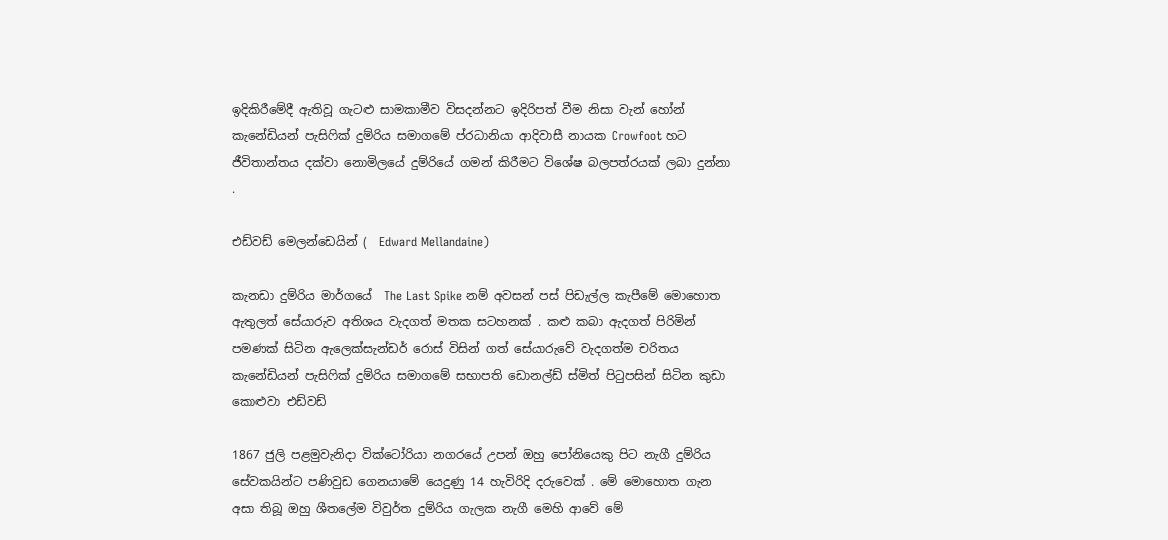ඉදිකිරීමේදී ඇතිවූ ගැටළු සාමකාමීව විසදන්නට ඉදිරිපත් වීම නිසා වැන් හෝන් කැනේඩියන් පැසිෆික් දුම්රිය සමාගමේ ප්රධානියා ආදිවාසී නායක Crowfoot හට ජීවිතාන්තය දක්වා නොමිලයේ දුම්රියේ ගමන් කිරීමට විශේෂ බලපත්රයක් ලබා දුන්නා .

එඩ්වඩ් මෙලන්ඩෙයින් (  Edward Mellandaine)

කැනඩා දුම්රිය මාර්ගයේ  The Last Spike නම් අවසන් පස් පිඩැල්ල කැපීමේ මොහොත ඇතුලත් සේයාරුව අතිශය වැදගත් මතක සටහනක් . කළු කබා ඇදගත් පිරිමින් පමණක් සිටින ඇලෙක්සැන්ඩර් රොස් විසින් ගත් සේයාරුවේ වැදගත්ම චරිතය කැනේඩියන් පැසිෆික් දුම්රිය සමාගමේ සභාපති ඩොනල්ඩ් ස්මිත් පිටුපසින් සිටින කුඩා කොළුවා එඩ්වඩ්

1867 ජුලි පළමුවැනිදා වික්ටෝරියා නගරයේ උපන් ඔහු පෝනියෙකු පිට නැගී දුම්රිය සේවකයින්ට පණිවුඩ ගෙනයාමේ යෙදුණු 14 හැවිරිදි දරුවෙක් . මේ මොහොත ගැන අසා තිබූ ඔහු ශීතලේම විවුර්ත දුම්රිය ගැලක නැගී මෙහි ආවේ මේ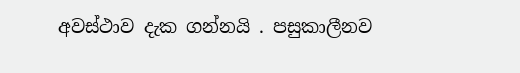අවස්ථාව දැක ගන්නයි . පසුකාලීනව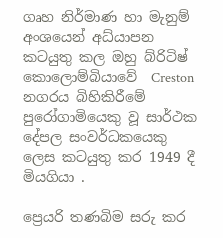ගෘහ නිර්මාණ හා මැනුම් අංශයෙන් අධ්යාපන කටයුතු කල ඔහු බ්රිටිෂ් කොලොම්බියාවේ  Creston නගරය බිහිකිරීමේ පුරෝගාමියෙකු වූ සාර්ථක දේපල සංවර්ධකයෙකු ලෙස කටයුතු කර 1949 දී මියගියා .

ප්‍රෙයරි තණබිම සරු කර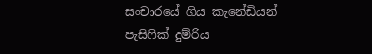සංචාරයේ ගිය කැනේඩියන් පැසිෆික් දුම්රිය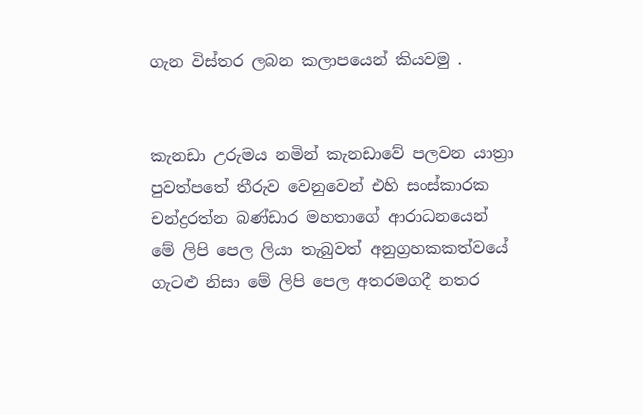ගැන විස්තර ලබන කලාපයෙන් කියවමු .


කැනඩා උරුමය නමින් කැනඩාවේ පලවන යාත්‍රා පුවත්පතේ තීරුව වෙනුවෙන් එහි සංස්කාරක චන්ද්‍රරත්න බණ්ඩාර මහතාගේ ආරාධනයෙන්
මේ ලිපි පෙල ලියා තැබුවත් අනුග්‍රහකකත්වයේ ගැටළු නිසා මේ ලිපි පෙල අතරමගදී නතර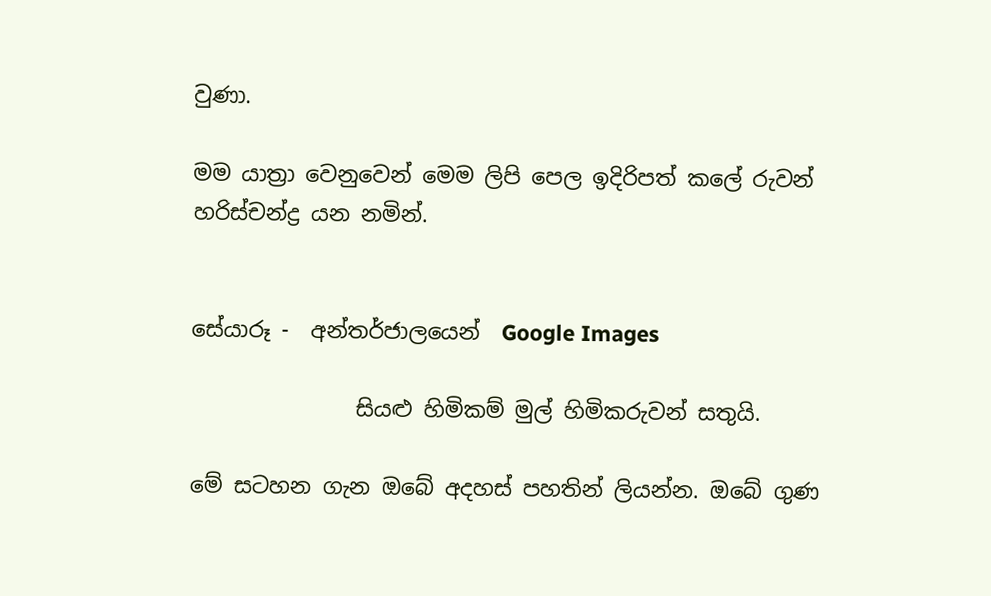වුණා.

මම යාත්‍රා වෙනුවෙන් මෙම ලිපි පෙල ඉදිරිපත් කලේ රුවන් හරිස්චන්ද්‍ර යන නමින්.


සේයාරූ -  අන්තර්ජාලයෙන්  Google Images

               සියළු හිමිකම් මුල් හිමිකරුවන් සතුයි.

මේ සටහන ගැන ඔබේ අදහස් පහතින් ලියන්න. ඔබේ ගුණ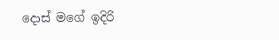දොස් මගේ ඉදිරි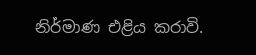නිර්මාණ එළිය කරාවි.